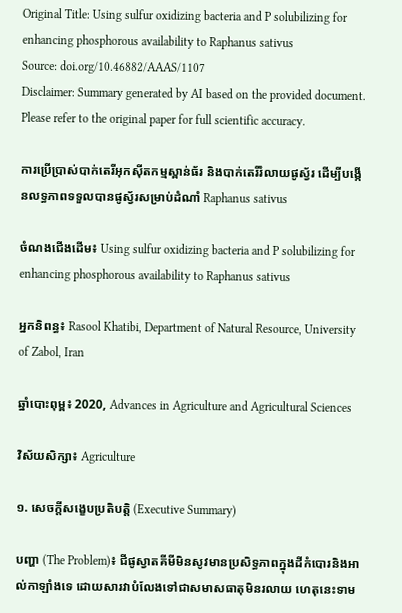Original Title: Using sulfur oxidizing bacteria and P solubilizing for enhancing phosphorous availability to Raphanus sativus
Source: doi.org/10.46882/AAAS/1107
Disclaimer: Summary generated by AI based on the provided document. Please refer to the original paper for full scientific accuracy.

ការប្រើប្រាស់បាក់តេរីអុកស៊ីតកម្មស្ពាន់ធ័រ និងបាក់តេរីរំលាយផូស្វ័រ ដើម្បីបង្កើនលទ្ធភាពទទួលបានផូស្វ័រសម្រាប់ដំណាំ Raphanus sativus

ចំណងជើងដើម៖ Using sulfur oxidizing bacteria and P solubilizing for enhancing phosphorous availability to Raphanus sativus

អ្នកនិពន្ធ៖ Rasool Khatibi, Department of Natural Resource, University of Zabol, Iran

ឆ្នាំបោះពុម្ព៖ 2020, Advances in Agriculture and Agricultural Sciences

វិស័យសិក្សា៖ Agriculture

១. សេចក្តីសង្ខេបប្រតិបត្តិ (Executive Summary)

បញ្ហា (The Problem)៖ ជីផូស្វាតគីមីមិនសូវមានប្រសិទ្ធភាពក្នុងដីកំបោរនិងអាល់កាឡាំងទេ ដោយសារវាបំលែងទៅជាសមាសធាតុមិនរលាយ ហេតុនេះទាម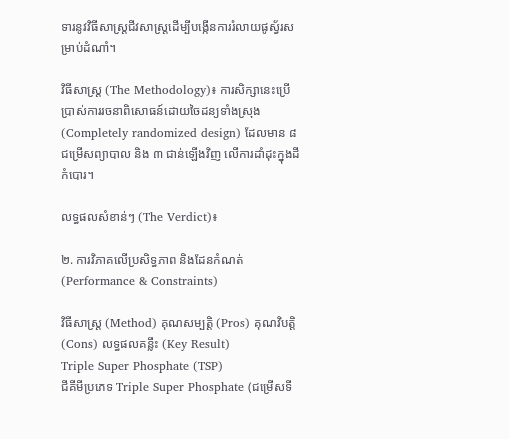ទារនូវវិធីសាស្ត្រជីវសាស្ត្រដើម្បីបង្កើនការរំលាយផូស្វ័រសម្រាប់ដំណាំ។

វិធីសាស្ត្រ (The Methodology)៖ ការសិក្សានេះប្រើប្រាស់ការរចនាពិសោធន៍ដោយចៃដន្យទាំងស្រុង (Completely randomized design) ដែលមាន ៨ ជម្រើសព្យាបាល និង ៣ ជាន់ឡើងវិញ លើការដាំដុះក្នុងដីកំបោរ។

លទ្ធផលសំខាន់ៗ (The Verdict)៖

២. ការវិភាគលើប្រសិទ្ធភាព និងដែនកំណត់ (Performance & Constraints)

វិធីសាស្ត្រ (Method) គុណសម្បត្តិ (Pros) គុណវិបត្តិ (Cons) លទ្ធផលគន្លឹះ (Key Result)
Triple Super Phosphate (TSP)
ជីគីមីប្រភេទ Triple Super Phosphate (ជម្រើសទី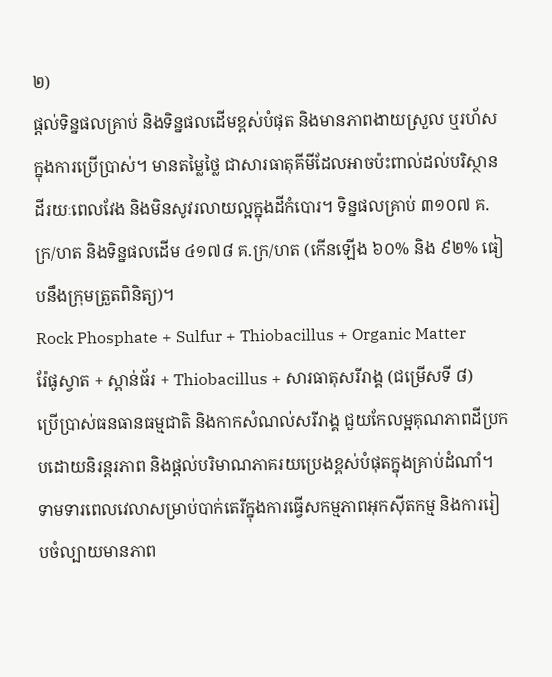២)
ផ្តល់ទិន្នផលគ្រាប់ និងទិន្នផលដើមខ្ពស់បំផុត និងមានភាពងាយស្រួល ឬរហ័សក្នុងការប្រើប្រាស់។ មានតម្លៃថ្លៃ ជាសារធាតុគីមីដែលអាចប៉ះពាល់ដល់បរិស្ថានដីរយៈពេលវែង និងមិនសូវរលាយល្អក្នុងដីកំបោរ។ ទិន្នផលគ្រាប់ ៣១០៧ គ.ក្រ/ហត និងទិន្នផលដើម ៤១៧៨ គ.ក្រ/ហត (កើនឡើង ៦០% និង ៩២% ធៀបនឹងក្រុមត្រួតពិនិត្យ)។
Rock Phosphate + Sulfur + Thiobacillus + Organic Matter
រ៉ែផូស្វាត + ស្ពាន់ធ័រ + Thiobacillus + សារធាតុសរីរាង្គ (ជម្រើសទី ៨)
ប្រើប្រាស់ធនធានធម្មជាតិ និងកាកសំណល់សរីរាង្គ ជួយកែលម្អគុណភាពដីប្រកបដោយនិរន្តរភាព និងផ្តល់បរិមាណភាគរយប្រេងខ្ពស់បំផុតក្នុងគ្រាប់ដំណាំ។ ទាមទារពេលវេលាសម្រាប់បាក់តេរីក្នុងការធ្វើសកម្មភាពអុកស៊ីតកម្ម និងការរៀបចំល្បាយមានភាព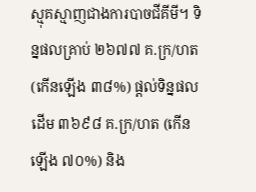ស្មុគស្មាញជាងការបាចជីគីមី។ ទិន្នផលគ្រាប់ ២៦៧៧ គ.ក្រ/ហត (កើនឡើង ៣៨%) ផ្តល់ទិន្នផលដើម ៣៦៩៨ គ.ក្រ/ហត (កើនឡើង ៧០%) និង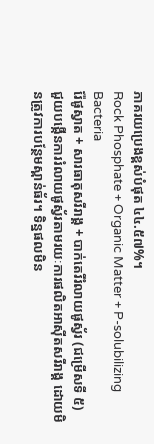ភាគរយប្រេងខ្ពស់បំផុត ៤៤.៥៧%។
Rock Phosphate + Organic Matter + P-solubilizing Bacteria
រ៉ែផូស្វាត + សារធាតុសរីរាង្គ + បាក់តេរីរំលាយផូស្វ័រ (ជម្រើសទី ៥)
ជួយបង្កើនការរំលាយផូស្វ័រតាមរយៈការផលិតអាស៊ីតសរីរាង្គ ដោយមិនត្រូវការបន្ថែមស្ពាន់ធ័រ។ ទិន្នផលមិន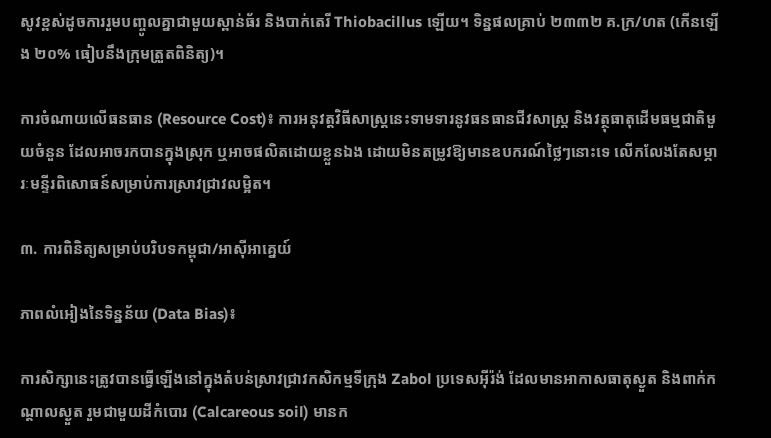សូវខ្ពស់ដូចការរួមបញ្ចូលគ្នាជាមួយស្ពាន់ធ័រ និងបាក់តេរី Thiobacillus ឡើយ។ ទិន្នផលគ្រាប់ ២៣៣២ គ.ក្រ/ហត (កើនឡើង ២០% ធៀបនឹងក្រុមត្រួតពិនិត្យ)។

ការចំណាយលើធនធាន (Resource Cost)៖ ការអនុវត្តវិធីសាស្ត្រនេះទាមទារនូវធនធានជីវសាស្ត្រ និងវត្ថុធាតុដើមធម្មជាតិមួយចំនួន ដែលអាចរកបានក្នុងស្រុក ឬអាចផលិតដោយខ្លួនឯង ដោយមិនតម្រូវឱ្យមានឧបករណ៍ថ្លៃៗនោះទេ លើកលែងតែសម្ភារៈមន្ទីរពិសោធន៍សម្រាប់ការស្រាវជ្រាវលម្អិត។

៣. ការពិនិត្យសម្រាប់បរិបទកម្ពុជា/អាស៊ីអាគ្នេយ៍

ភាពលំអៀងនៃទិន្នន័យ (Data Bias)៖

ការសិក្សានេះត្រូវបានធ្វើឡើងនៅក្នុងតំបន់ស្រាវជ្រាវកសិកម្មទីក្រុង Zabol ប្រទេសអ៊ីរ៉ង់ ដែលមានអាកាសធាតុស្ងួត និងពាក់កណ្តាលស្ងួត រួមជាមួយដីកំបោរ (Calcareous soil) មានក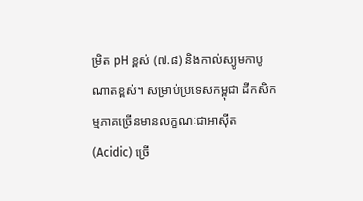ម្រិត pH ខ្ពស់ (៧.៨) និងកាល់ស្យូមកាបូណាតខ្ពស់។ សម្រាប់ប្រទេសកម្ពុជា ដីកសិកម្មភាគច្រើនមានលក្ខណៈជាអាស៊ីត (Acidic) ច្រើ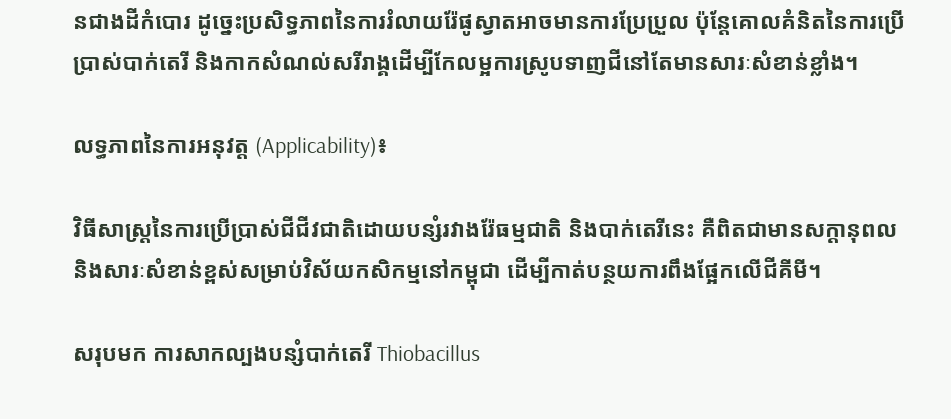នជាងដីកំបោរ ដូច្នេះប្រសិទ្ធភាពនៃការរំលាយរ៉ែផូស្វាតអាចមានការប្រែប្រួល ប៉ុន្តែគោលគំនិតនៃការប្រើប្រាស់បាក់តេរី និងកាកសំណល់សរីរាង្គដើម្បីកែលម្អការស្រូបទាញជីនៅតែមានសារៈសំខាន់ខ្លាំង។

លទ្ធភាពនៃការអនុវត្ត (Applicability)៖

វិធីសាស្ត្រនៃការប្រើប្រាស់ជីជីវជាតិដោយបន្សំរវាងរ៉ែធម្មជាតិ និងបាក់តេរីនេះ គឺពិតជាមានសក្តានុពល និងសារៈសំខាន់ខ្ពស់សម្រាប់វិស័យកសិកម្មនៅកម្ពុជា ដើម្បីកាត់បន្ថយការពឹងផ្អែកលើជីគីមី។

សរុបមក ការសាកល្បងបន្សំបាក់តេរី Thiobacillus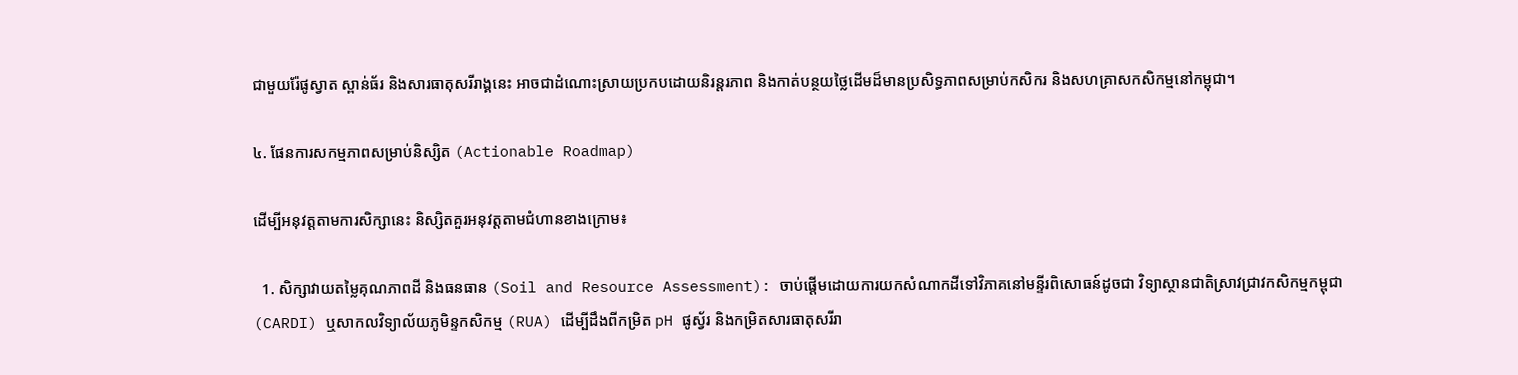ជាមួយរ៉ែផូស្វាត ស្ពាន់ធ័រ និងសារធាតុសរីរាង្គនេះ អាចជាដំណោះស្រាយប្រកបដោយនិរន្តរភាព និងកាត់បន្ថយថ្លៃដើមដ៏មានប្រសិទ្ធភាពសម្រាប់កសិករ និងសហគ្រាសកសិកម្មនៅកម្ពុជា។

៤. ផែនការសកម្មភាពសម្រាប់និស្សិត (Actionable Roadmap)

ដើម្បីអនុវត្តតាមការសិក្សានេះ និស្សិតគួរអនុវត្តតាមជំហានខាងក្រោម៖

  1. សិក្សាវាយតម្លៃគុណភាពដី និងធនធាន (Soil and Resource Assessment): ចាប់ផ្តើមដោយការយកសំណាកដីទៅវិភាគនៅមន្ទីរពិសោធន៍ដូចជា វិទ្យាស្ថានជាតិស្រាវជ្រាវកសិកម្មកម្ពុជា (CARDI) ឬសាកលវិទ្យាល័យភូមិន្ទកសិកម្ម (RUA) ដើម្បីដឹងពីកម្រិត pH ផូស្វ័រ និងកម្រិតសារធាតុសរីរា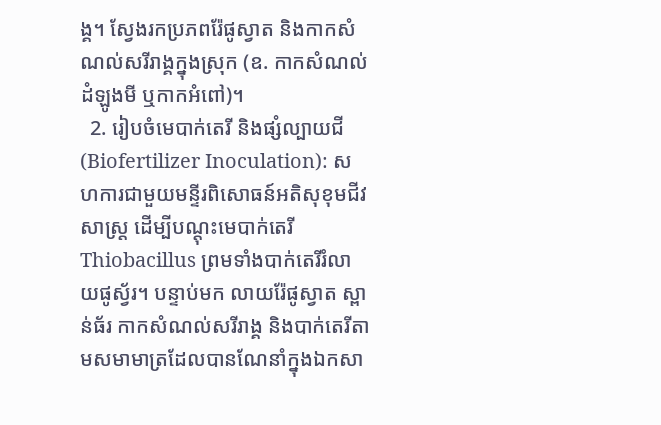ង្គ។ ស្វែងរកប្រភពរ៉ែផូស្វាត និងកាកសំណល់សរីរាង្គក្នុងស្រុក (ឧ. កាកសំណល់ដំឡូងមី ឬកាកអំពៅ)។
  2. រៀបចំមេបាក់តេរី និងផ្សំល្បាយជី (Biofertilizer Inoculation): សហការជាមួយមន្ទីរពិសោធន៍អតិសុខុមជីវសាស្ត្រ ដើម្បីបណ្តុះមេបាក់តេរី Thiobacillus ព្រមទាំងបាក់តេរីរំលាយផូស្វ័រ។ បន្ទាប់មក លាយរ៉ែផូស្វាត ស្ពាន់ធ័រ កាកសំណល់សរីរាង្គ និងបាក់តេរីតាមសមាមាត្រដែលបានណែនាំក្នុងឯកសា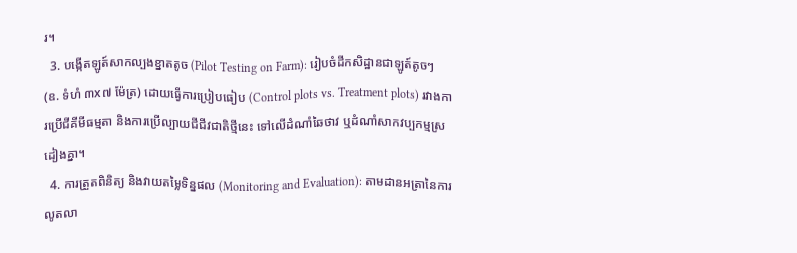រ។
  3. បង្កើតឡូត៍សាកល្បងខ្នាតតូច (Pilot Testing on Farm): រៀបចំដីកសិដ្ឋានជាឡូត៍តូចៗ (ឧ. ទំហំ ៣x៧ ម៉ែត្រ) ដោយធ្វើការប្រៀបធៀប (Control plots vs. Treatment plots) រវាងការប្រើជីគីមីធម្មតា និងការប្រើល្បាយជីជីវជាតិថ្មីនេះ ទៅលើដំណាំឆៃថាវ ឬដំណាំសាកវប្បកម្មស្រដៀងគ្នា។
  4. ការត្រួតពិនិត្យ និងវាយតម្លៃទិន្នផល (Monitoring and Evaluation): តាមដានអត្រានៃការលូតលា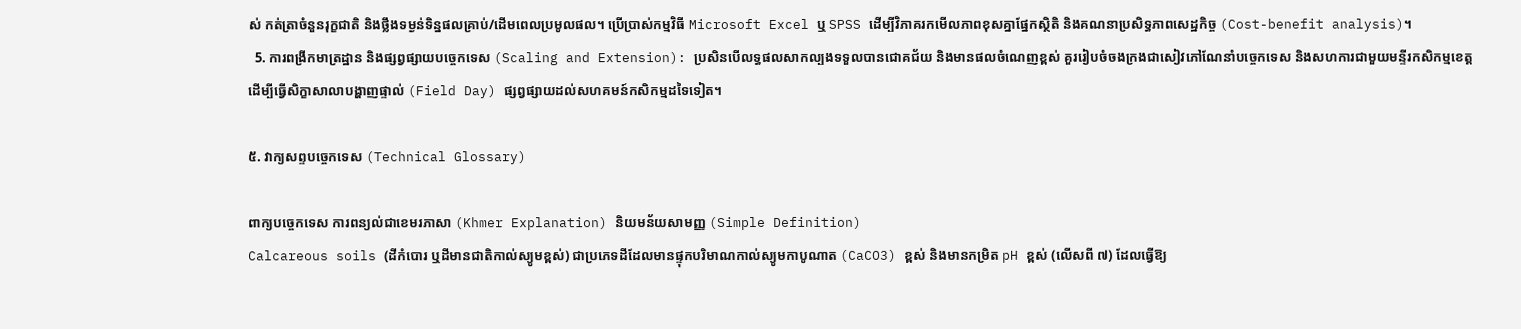ស់ កត់ត្រាចំនួនរុក្ខជាតិ និងថ្លឹងទម្ងន់ទិន្នផលគ្រាប់/ដើមពេលប្រមូលផល។ ប្រើប្រាស់កម្មវិធី Microsoft Excel ឬ SPSS ដើម្បីវិភាគរកមើលភាពខុសគ្នាផ្នែកស្ថិតិ និងគណនាប្រសិទ្ធភាពសេដ្ឋកិច្ច (Cost-benefit analysis)។
  5. ការពង្រីកមាត្រដ្ឋាន និងផ្សព្វផ្សាយបច្ចេកទេស (Scaling and Extension): ប្រសិនបើលទ្ធផលសាកល្បងទទួលបានជោគជ័យ និងមានផលចំណេញខ្ពស់ គួររៀបចំចងក្រងជាសៀវភៅណែនាំបច្ចេកទេស និងសហការជាមួយមន្ទីរកសិកម្មខេត្ត ដើម្បីធ្វើសិក្ខាសាលាបង្ហាញផ្ទាល់ (Field Day) ផ្សព្វផ្សាយដល់សហគមន៍កសិកម្មដទៃទៀត។

៥. វាក្យសព្ទបច្ចេកទេស (Technical Glossary)

ពាក្យបច្ចេកទេស ការពន្យល់ជាខេមរភាសា (Khmer Explanation) និយមន័យសាមញ្ញ (Simple Definition)
Calcareous soils (ដីកំបោរ ឬដីមានជាតិកាល់ស្យូមខ្ពស់) ជាប្រភេទដីដែលមានផ្ទុកបរិមាណកាល់ស្យូមកាបូណាត (CaCO3) ខ្ពស់ និងមានកម្រិត pH ខ្ពស់ (លើសពី ៧) ដែលធ្វើឱ្យ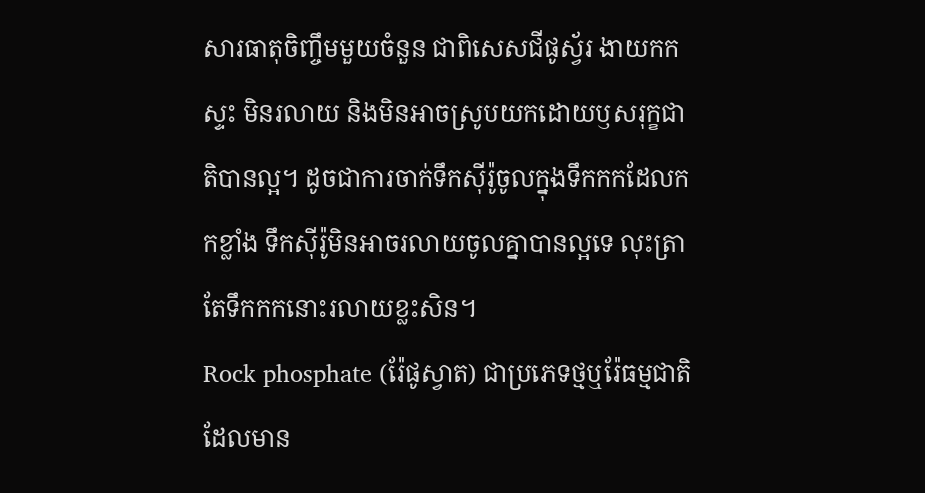សារធាតុចិញ្ចឹមមួយចំនួន ជាពិសេសជីផូស្វ័រ ងាយកកស្ទះ មិនរលាយ និងមិនអាចស្រូបយកដោយឫសរុក្ខជាតិបានល្អ។ ដូចជាការចាក់ទឹកស៊ីរ៉ូចូលក្នុងទឹកកកដែលកកខ្លាំង ទឹកស៊ីរ៉ូមិនអាចរលាយចូលគ្នាបានល្អទេ លុះត្រាតែទឹកកកនោះរលាយខ្លះសិន។
Rock phosphate (រ៉ែផូស្វាត) ជាប្រភេទថ្មឬរ៉ែធម្មជាតិដែលមាន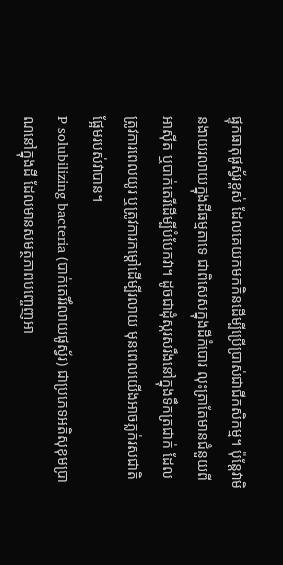ផ្ទុកធាតុផូស្វ័រខ្ពស់ ដែលគេយកមកកិនដើម្បីប្រើប្រាស់ជាជីកសិកម្ម។ ប៉ុន្តែវាមិនងាយរលាយក្នុងដីធម្មតាទេ ជាពិសេសក្នុងដីកំបោរ លុះត្រាតែមានជំនួយពីអាស៊ីត ឬបាក់តេរីដើម្បីបំបែកវា។ ដូចជាដុំស្ករសរឹងនៅក្នុងទឹកត្រជាក់ ដែលត្រូវការពេលយូរ ឬត្រូវការកម្តៅដើម្បីរលាយ មុនពេលយើងអាចភ្លក់រសជាតិផ្អែមរបស់វាបាន។
P solubilizing bacteria (បាក់តេរីរំលាយផូស្វ័រ) ជាប្រភេទអតិសុខុមប្រាណនៅក្នុងដី ដែលមានសមត្ថភាពបញ្ចេញអា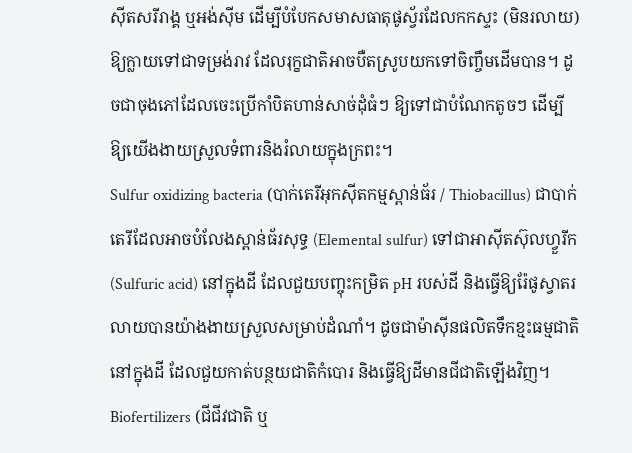ស៊ីតសរីរាង្គ ឬអង់ស៊ីម ដើម្បីបំបែកសមាសធាតុផូស្វ័រដែលកកស្ទះ (មិនរលាយ) ឱ្យក្លាយទៅជាទម្រង់រាវ ដែលរុក្ខជាតិអាចបឺតស្រូបយកទៅចិញ្ចឹមដើមបាន។ ដូចជាចុងភៅដែលចេះប្រើកាំបិតហាន់សាច់ដុំធំៗ ឱ្យទៅជាបំណែកតូចៗ ដើម្បីឱ្យយើងងាយស្រួលទំពារនិងរំលាយក្នុងក្រពះ។
Sulfur oxidizing bacteria (បាក់តេរីអុកស៊ីតកម្មស្ពាន់ធ័រ / Thiobacillus) ជាបាក់តេរីដែលអាចបំលែងស្ពាន់ធ័រសុទ្ធ (Elemental sulfur) ទៅជាអាស៊ីតស៊ុលហ្វួរីក (Sulfuric acid) នៅក្នុងដី ដែលជួយបញ្ចុះកម្រិត pH របស់ដី និងធ្វើឱ្យរ៉ែផូស្វាតរលាយបានយ៉ាងងាយស្រួលសម្រាប់ដំណាំ។ ដូចជាម៉ាស៊ីនផលិតទឹកខ្មះធម្មជាតិនៅក្នុងដី ដែលជួយកាត់បន្ថយជាតិកំបោរ និងធ្វើឱ្យដីមានជីជាតិឡើងវិញ។
Biofertilizers (ជីជីវជាតិ ឬ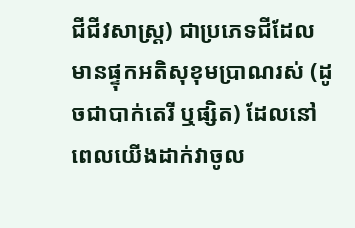ជីជីវសាស្រ្ត) ជាប្រភេទជីដែលមានផ្ទុកអតិសុខុមប្រាណរស់ (ដូចជាបាក់តេរី ឬផ្សិត) ដែលនៅពេលយើងដាក់វាចូល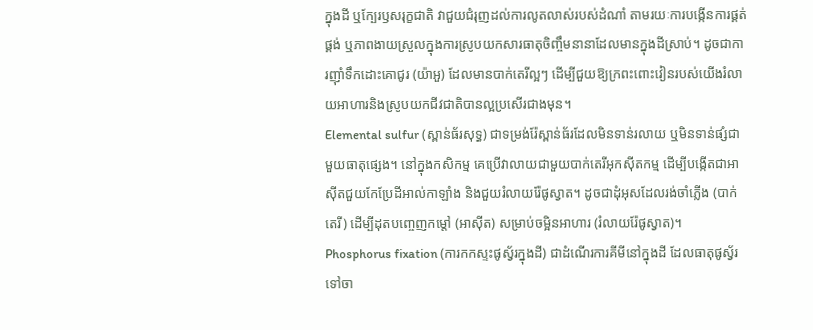ក្នុងដី ឬក្បែរឫសរុក្ខជាតិ វាជួយជំរុញដល់ការលូតលាស់របស់ដំណាំ តាមរយៈការបង្កើនការផ្គត់ផ្គង់ ឬភាពងាយស្រួលក្នុងការស្រូបយកសារធាតុចិញ្ចឹមនានាដែលមានក្នុងដីស្រាប់។ ដូចជាការញ៉ាំទឹកដោះគោជូរ (យ៉ាអួ) ដែលមានបាក់តេរីល្អៗ ដើម្បីជួយឱ្យក្រពះពោះវៀនរបស់យើងរំលាយអាហារនិងស្រូបយកជីវជាតិបានល្អប្រសើរជាងមុន។
Elemental sulfur (ស្ពាន់ធ័រសុទ្ធ) ជាទម្រង់រ៉ែស្ពាន់ធ័រដែលមិនទាន់រលាយ ឬមិនទាន់ផ្សំជាមួយធាតុផ្សេង។ នៅក្នុងកសិកម្ម គេប្រើវាលាយជាមួយបាក់តេរីអុកស៊ីតកម្ម ដើម្បីបង្កើតជាអាស៊ីតជួយកែប្រែដីអាល់កាឡាំង និងជួយរំលាយរ៉ែផូស្វាត។ ដូចជាដុំអុសដែលរង់ចាំភ្លើង (បាក់តេរី) ដើម្បីដុតបញ្ចេញកម្តៅ (អាស៊ីត) សម្រាប់ចម្អិនអាហារ (រំលាយរ៉ែផូស្វាត)។
Phosphorus fixation (ការកកស្ទះផូស្វ័រក្នុងដី) ជាដំណើរការគីមីនៅក្នុងដី ដែលធាតុផូស្វ័រទៅចា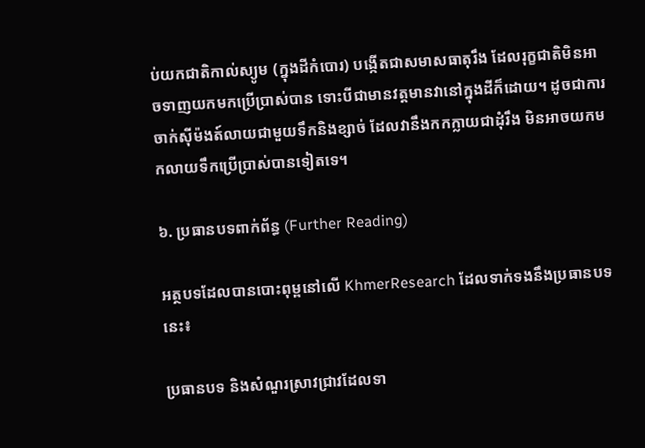ប់យកជាតិកាល់ស្យូម (ក្នុងដីកំបោរ) បង្កើតជាសមាសធាតុរឹង ដែលរុក្ខជាតិមិនអាចទាញយកមកប្រើប្រាស់បាន ទោះបីជាមានវត្តមានវានៅក្នុងដីក៏ដោយ។ ដូចជាការចាក់ស៊ីម៉ងត៍លាយជាមួយទឹកនិងខ្សាច់ ដែលវានឹងកកក្លាយជាដុំរឹង មិនអាចយកមកលាយទឹកប្រើប្រាស់បានទៀតទេ។

៦. ប្រធានបទពាក់ព័ន្ធ (Further Reading)

អត្ថបទដែលបានបោះពុម្ពនៅលើ KhmerResearch ដែលទាក់ទងនឹងប្រធានបទនេះ៖

ប្រធានបទ និងសំណួរស្រាវជ្រាវដែលទា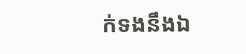ក់ទងនឹងឯ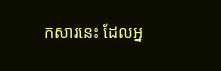កសារនេះ ដែលអ្ន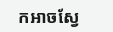កអាចស្វែ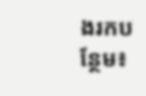ងរកបន្ថែម៖